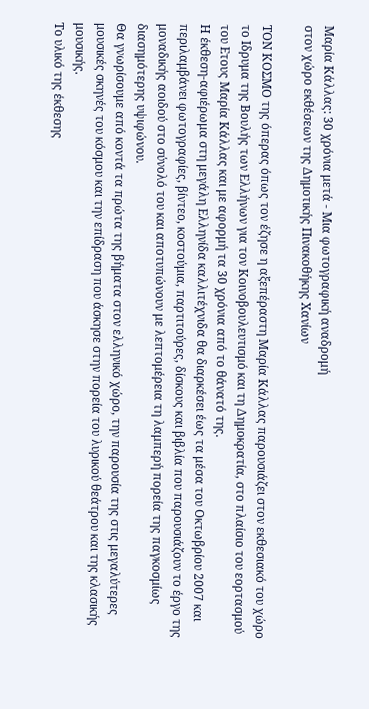Μαρία Κάλλας: 30 χρόνια μετά - Μια φωτογραφική αναδρομή
στον χώρο εκθέσεων της Δημοτικής Πινακοθήκης Χανίων

ΤΟΝ ΚΟΣΜΟ της όπερας όπως τον έζησε η αξεπέραστη Μαρία Κάλλας παρουσιάζει στον εκθεσιακό του χώρο το Ιδρυμα της Βουλής των Ελλήνων για τον Κοινοβουλευτισμό και τη Δημοκρατία, στο πλαίσιο του εορτασμού του Ετους Μαρία Κάλλας και με αφορμή τα 30 χρόνια από το θάνατό της.
Η έκθεση-αφιέρωμα στη μεγάλη Ελληνίδα καλλιτέχνιδα θα διαρκέσει έως τα μέσα του Οκτωβρίου 2007 και περιλαμβάνει φωτογραφίες, βίντεο, κοστούμια, παρτιτούρες, δίσκους και βιβλία που παρουσιάζουν το έργο της μοναδικής αοιδού στο σύνολό του και αποτυπώνουν με λεπτομέρεια τη λαμπερή πορεία της παγκοσμίως διασημότερης υψιφώνου.
Θα γνωρίσουμε από κοντά τα πρώτα της βήματα στον ελληνικό χώρο, την παρουσία της στις μεγαλύτερες μουσικές σκηνές του κόσμου και την επίδραση που άσκησε στην πορεία του λυρικού θεάτρου και της κλασικής μουσικής.
Το υλικό της έκθεσης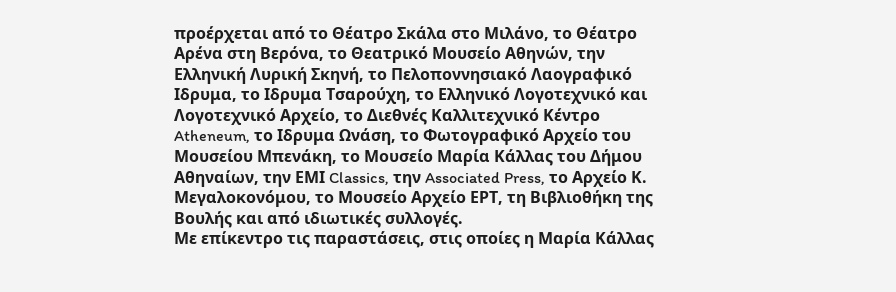προέρχεται από το Θέατρο Σκάλα στο Μιλάνο, το Θέατρο Αρένα στη Βερόνα, το Θεατρικό Μουσείο Αθηνών, την Ελληνική Λυρική Σκηνή, το Πελοποννησιακό Λαογραφικό Ιδρυμα, το Ιδρυμα Τσαρούχη, το Ελληνικό Λογοτεχνικό και Λογοτεχνικό Αρχείο, το Διεθνές Καλλιτεχνικό Κέντρο Atheneum, το Ιδρυμα Ωνάση, το Φωτογραφικό Αρχείο του Μουσείου Μπενάκη, το Μουσείο Μαρία Κάλλας του Δήμου Αθηναίων, την ΕΜΙ Classics, την Associated Press, το Αρχείο Κ. Μεγαλοκονόμου, το Μουσείο Αρχείο ΕΡΤ, τη Βιβλιοθήκη της Βουλής και από ιδιωτικές συλλογές.
Με επίκεντρο τις παραστάσεις, στις οποίες η Mαρία Kάλλας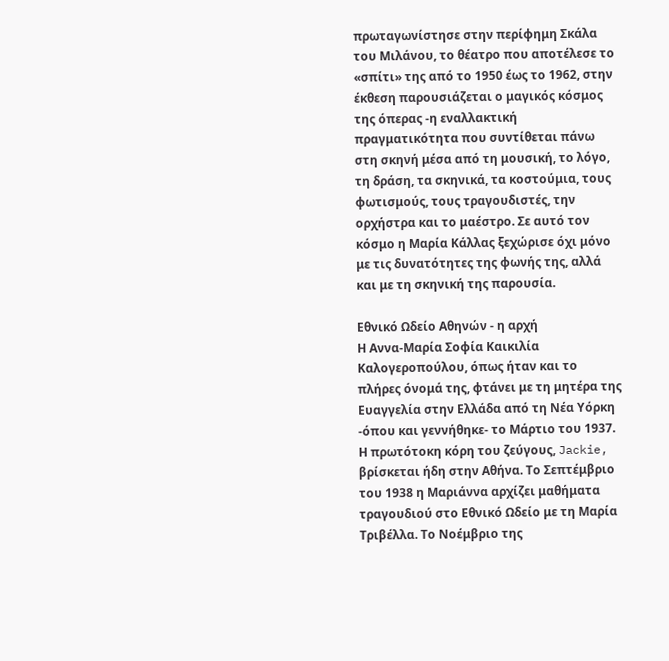πρωταγωνίστησε στην περίφημη Σκάλα του Μιλάνου, το θέατρο που αποτέλεσε το «σπίτι» της από το 1950 έως το 1962, στην έκθεση παρουσιάζεται ο μαγικός κόσμος της όπερας -η εναλλακτική πραγματικότητα που συντίθεται πάνω στη σκηνή μέσα από τη μουσική, το λόγο, τη δράση, τα σκηνικά, τα κοστούμια, τους φωτισμούς, τους τραγουδιστές, την ορχήστρα και το μαέστρο. Σε αυτό τον κόσμο η Μαρία Κάλλας ξεχώρισε όχι μόνο με τις δυνατότητες της φωνής της, αλλά και με τη σκηνική της παρουσία.

Εθνικό Ωδείο Αθηνών - η αρχή
Η Αννα-Μαρία Σοφία Καικιλία Καλογεροπούλου, όπως ήταν και το πλήρες όνομά της, φτάνει με τη μητέρα της Ευαγγελία στην Ελλάδα από τη Νέα Υόρκη -όπου και γεννήθηκε- το Μάρτιο του 1937. Η πρωτότοκη κόρη του ζεύγους, Jackie, βρίσκεται ήδη στην Αθήνα. Το Σεπτέμβριο του 1938 η Μαριάννα αρχίζει μαθήματα τραγουδιού στο Εθνικό Ωδείο με τη Μαρία Τριβέλλα. Το Νοέμβριο της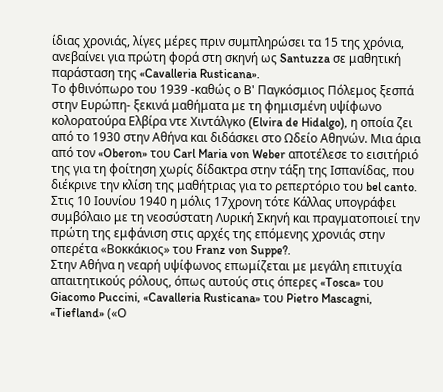ίδιας χρονιάς, λίγες μέρες πριν συμπληρώσει τα 15 της χρόνια, ανεβαίνει για πρώτη φορά στη σκηνή ως Santuzza σε μαθητική παράσταση της «Cavalleria Rusticana».
Το φθινόπωρο του 1939 -καθώς ο Β' Παγκόσμιος Πόλεμος ξεσπά στην Ευρώπη- ξεκινά μαθήματα με τη φημισμένη υψίφωνο κολορατούρα Ελβίρα ντε Χιντάλγκο (Elvira de Hidalgo), η οποία ζει από το 1930 στην Αθήνα και διδάσκει στο Ωδείο Αθηνών. Μια άρια από τον «Oberon» του Carl Maria von Weber αποτέλεσε το εισιτήριό της για τη φοίτηση χωρίς δίδακτρα στην τάξη της Ισπανίδας, που διέκρινε την κλίση της μαθήτριας για το ρεπερτόριο του bel canto.
Στις 10 Ιουνίου 1940 η μόλις 17χρονη τότε Κάλλας υπογράφει συμβόλαιο με τη νεοσύστατη Λυρική Σκηνή και πραγματοποιεί την πρώτη της εμφάνιση στις αρχές της επόμενης χρονιάς στην οπερέτα «Βοκκάκιος» του Franz von Suppe?.
Στην Αθήνα η νεαρή υψίφωνος επωμίζεται με μεγάλη επιτυχία απαιτητικούς ρόλους, όπως αυτούς στις όπερες «Tosca» του Giacomo Puccini, «Cavalleria Rusticana» του Pietro Mascagni, «Tiefland» («Ο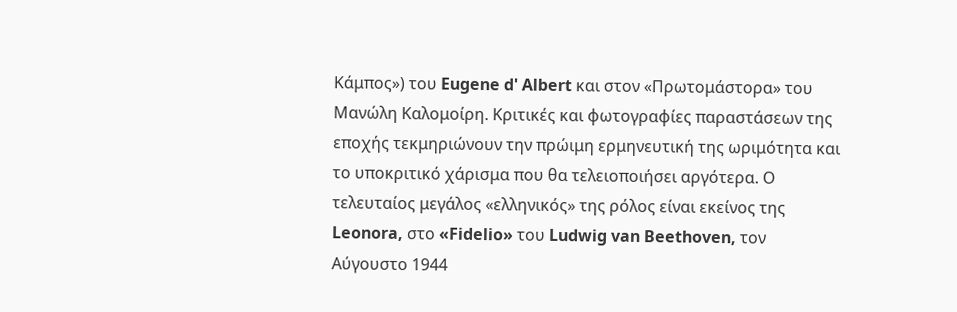Κάμπος») του Eugene d' Albert και στον «Πρωτομάστορα» του Μανώλη Καλομοίρη. Κριτικές και φωτογραφίες παραστάσεων της εποχής τεκμηριώνουν την πρώιμη ερμηνευτική της ωριμότητα και το υποκριτικό χάρισμα που θα τελειοποιήσει αργότερα. Ο τελευταίος μεγάλος «ελληνικός» της ρόλος είναι εκείνος της Leonora, στο «Fidelio» του Ludwig van Beethoven, τον Αύγουστο 1944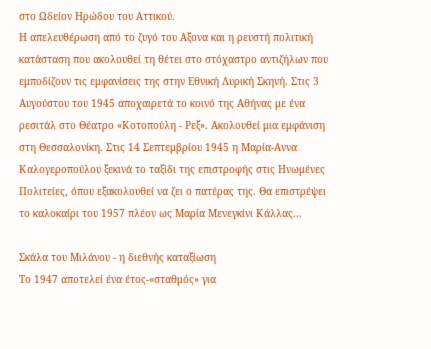στο Ωδείον Ηρώδου του Αττικού.
Η απελευθέρωση από το ζυγό του Αξονα και η ρευστή πολιτική κατάσταση που ακολουθεί τη θέτει στο στόχαστρο αντιζήλων που εμποδίζουν τις εμφανίσεις της στην Εθνική Λυρική Σκηνή. Στις 3 Αυγούστου του 1945 αποχαιρετά το κοινό της Αθήνας με ένα ρεσιτάλ στο Θέατρο «Κοτοπούλη - Ρεξ». Ακολουθεί μια εμφάνιση στη Θεσσαλονίκη. Στις 14 Σεπτεμβρίου 1945 η Μαρία-Αννα Καλογεροπούλου ξεκινά το ταξίδι της επιστροφής στις Ηνωμένες Πολιτείες, όπου εξακολουθεί να ζει ο πατέρας της. Θα επιστρέψει το καλοκαίρι του 1957 πλέον ως Μαρία Μενεγκίνι Κάλλας...

Σκάλα του Μιλάνου - η διεθνής καταξίωση
Το 1947 αποτελεί ένα έτος-«σταθμός» για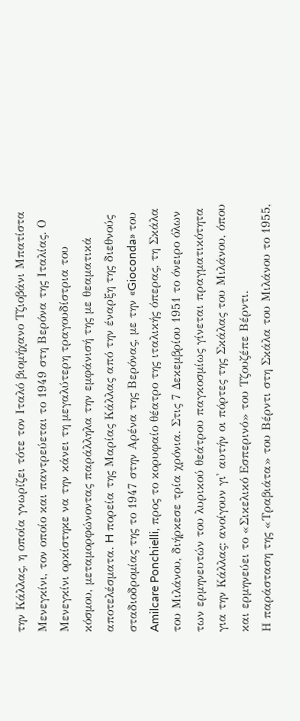την Κάλλας, η οποία γνωρίζει τότε τον Ιταλό βιομήχανο Τζιοβάνι Μπατίστα Μενεγκίνι, τον οποίο και παντρεύεται το 1949 στη Βερόνα της Ιταλίας. Ο Μενεγκίνι ορκίστηκε να την κάνει τη μεγαλύτερη τραγουδίστρια του κόσμου, μεταμορφώνοντας παράλληλα την εμφάνισή της με θεαματικά αποτελέσματα. H πορεία της Μαρίας Κάλλας από την έναρξη της διεθνούς σταδιοδρομίας της το 1947 στην Aρένα της Bερόνας, με την «Gioconda» του Amilcare Ponchielli, προς το κορυφαίο θέατρο της ιταλικής όπερας, τη Σκάλα του Μιλάνου, διήρκεσε τρία χρόνια. Στις 7 Δεκεμβρίου 1951 το όνειρο όλων των ερμηνευτών του λυρικού θεάτρου παγκοσμίως γίνεται πραγματικότητα για την Κάλλας: ανοίγουν γι' αυτήν οι πόρτες της Σκάλας του Μιλάνου, όπου και ερμηνεύει το «Σικελικό Εσπερινό» του Τζουζέπε Βέρντι.
Η παράσταση της «Τραβιάτα» του Βέρντι στη Σκάλα του Μιλάνου το 1955,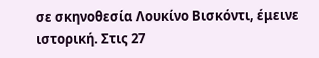σε σκηνοθεσία Λουκίνο Βισκόντι, έμεινε ιστορική. Στις 27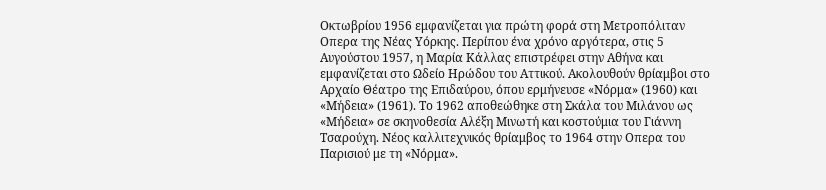Οκτωβρίου 1956 εμφανίζεται για πρώτη φορά στη Μετροπόλιταν Οπερα της Νέας Υόρκης. Περίπου ένα χρόνο αργότερα, στις 5 Αυγούστου 1957, η Μαρία Κάλλας επιστρέφει στην Αθήνα και εμφανίζεται στο Ωδείο Ηρώδου του Αττικού. Ακολουθούν θρίαμβοι στο Αρχαίο Θέατρο της Επιδαύρου, όπου ερμήνευσε «Νόρμα» (1960) και «Μήδεια» (1961). Το 1962 αποθεώθηκε στη Σκάλα του Μιλάνου ως «Μήδεια» σε σκηνοθεσία Αλέξη Μινωτή και κοστούμια του Γιάννη Τσαρούχη. Νέος καλλιτεχνικός θρίαμβος το 1964 στην Οπερα του Παρισιού με τη «Νόρμα».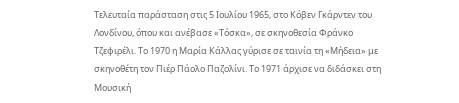Τελευταία παράσταση στις 5 Ιουλίου 1965, στο Κόβεν Γκάρντεν του Λονδίνου, όπου και ανέβασε «Τόσκα», σε σκηνοθεσία Φράνκο Τζεφιρέλι. Το 1970 η Μαρία Κάλλας γύρισε σε ταινία τη «Μήδεια» με σκηνοθέτη τον Πιέρ Πάολο Παζολίνι. Το 1971 άρχισε να διδάσκει στη Μουσική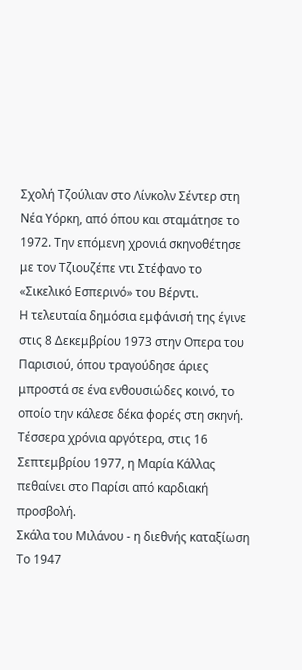Σχολή Τζούλιαν στο Λίνκολν Σέντερ στη Νέα Υόρκη, από όπου και σταμάτησε το 1972. Την επόμενη χρονιά σκηνοθέτησε με τον Τζιουζέπε ντι Στέφανο το «Σικελικό Εσπερινό» του Βέρντι.
Η τελευταία δημόσια εμφάνισή της έγινε στις 8 Δεκεμβρίου 1973 στην Οπερα του Παρισιού, όπου τραγούδησε άριες μπροστά σε ένα ενθουσιώδες κοινό, το οποίο την κάλεσε δέκα φορές στη σκηνή.
Τέσσερα χρόνια αργότερα, στις 16 Σεπτεμβρίου 1977, η Μαρία Κάλλας πεθαίνει στο Παρίσι από καρδιακή προσβολή.
Σκάλα του Μιλάνου - η διεθνής καταξίωση
Το 1947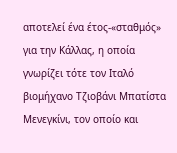αποτελεί ένα έτος-«σταθμός» για την Κάλλας, η οποία γνωρίζει τότε τον Ιταλό βιομήχανο Τζιοβάνι Μπατίστα Μενεγκίνι, τον οποίο και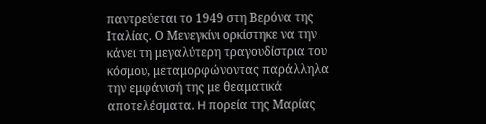παντρεύεται το 1949 στη Βερόνα της Ιταλίας. Ο Μενεγκίνι ορκίστηκε να την κάνει τη μεγαλύτερη τραγουδίστρια του κόσμου, μεταμορφώνοντας παράλληλα την εμφάνισή της με θεαματικά αποτελέσματα. H πορεία της Μαρίας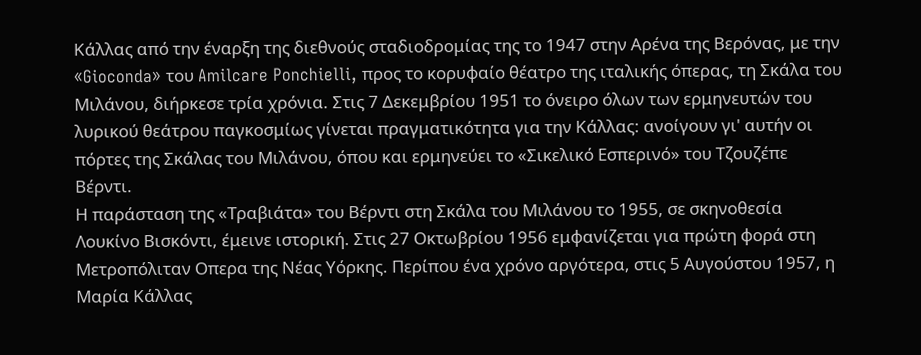Κάλλας από την έναρξη της διεθνούς σταδιοδρομίας της το 1947 στην Aρένα της Bερόνας, με την «Gioconda» του Amilcare Ponchielli, προς το κορυφαίο θέατρο της ιταλικής όπερας, τη Σκάλα του Μιλάνου, διήρκεσε τρία χρόνια. Στις 7 Δεκεμβρίου 1951 το όνειρο όλων των ερμηνευτών του λυρικού θεάτρου παγκοσμίως γίνεται πραγματικότητα για την Κάλλας: ανοίγουν γι' αυτήν οι πόρτες της Σκάλας του Μιλάνου, όπου και ερμηνεύει το «Σικελικό Εσπερινό» του Τζουζέπε Βέρντι.
Η παράσταση της «Τραβιάτα» του Βέρντι στη Σκάλα του Μιλάνου το 1955, σε σκηνοθεσία Λουκίνο Βισκόντι, έμεινε ιστορική. Στις 27 Οκτωβρίου 1956 εμφανίζεται για πρώτη φορά στη Μετροπόλιταν Οπερα της Νέας Υόρκης. Περίπου ένα χρόνο αργότερα, στις 5 Αυγούστου 1957, η Μαρία Κάλλας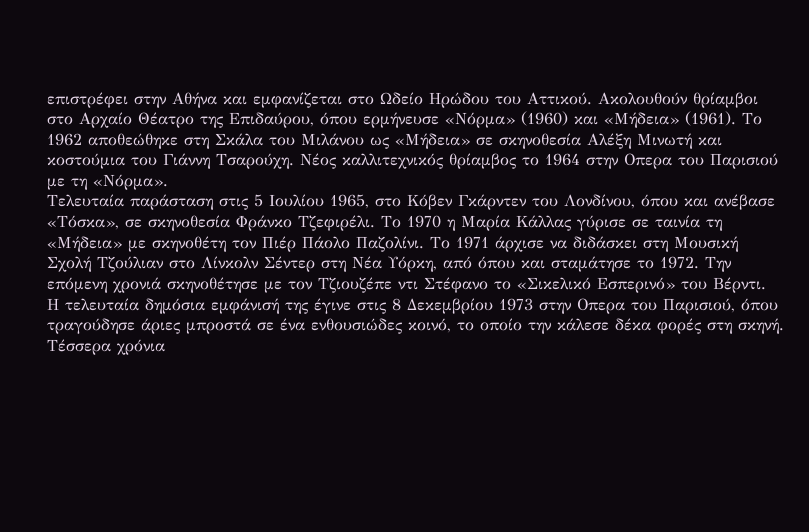επιστρέφει στην Αθήνα και εμφανίζεται στο Ωδείο Ηρώδου του Αττικού. Ακολουθούν θρίαμβοι στο Αρχαίο Θέατρο της Επιδαύρου, όπου ερμήνευσε «Νόρμα» (1960) και «Μήδεια» (1961). Το 1962 αποθεώθηκε στη Σκάλα του Μιλάνου ως «Μήδεια» σε σκηνοθεσία Αλέξη Μινωτή και κοστούμια του Γιάννη Τσαρούχη. Νέος καλλιτεχνικός θρίαμβος το 1964 στην Οπερα του Παρισιού με τη «Νόρμα».
Τελευταία παράσταση στις 5 Ιουλίου 1965, στο Κόβεν Γκάρντεν του Λονδίνου, όπου και ανέβασε «Τόσκα», σε σκηνοθεσία Φράνκο Τζεφιρέλι. Το 1970 η Μαρία Κάλλας γύρισε σε ταινία τη «Μήδεια» με σκηνοθέτη τον Πιέρ Πάολο Παζολίνι. Το 1971 άρχισε να διδάσκει στη Μουσική Σχολή Τζούλιαν στο Λίνκολν Σέντερ στη Νέα Υόρκη, από όπου και σταμάτησε το 1972. Την επόμενη χρονιά σκηνοθέτησε με τον Τζιουζέπε ντι Στέφανο το «Σικελικό Εσπερινό» του Βέρντι.
Η τελευταία δημόσια εμφάνισή της έγινε στις 8 Δεκεμβρίου 1973 στην Οπερα του Παρισιού, όπου τραγούδησε άριες μπροστά σε ένα ενθουσιώδες κοινό, το οποίο την κάλεσε δέκα φορές στη σκηνή.
Τέσσερα χρόνια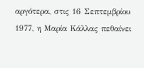αργότερα, στις 16 Σεπτεμβρίου 1977, η Μαρία Κάλλας πεθαίνει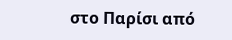στο Παρίσι από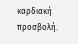καρδιακή προσβολή.